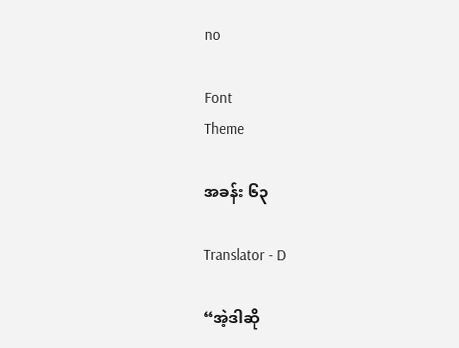no

Font
Theme

အခန်း ၆၃

Translator - D

“အဲ့ဒါဆို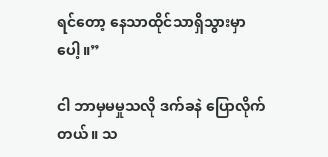ရင်တော့ နေသာထိုင်သာရှိသွားမှာပေါ့။”

ငါ ဘာမှမမှုသလို ဒက်ခနဲ ပြောလိုက်တယ်။ သ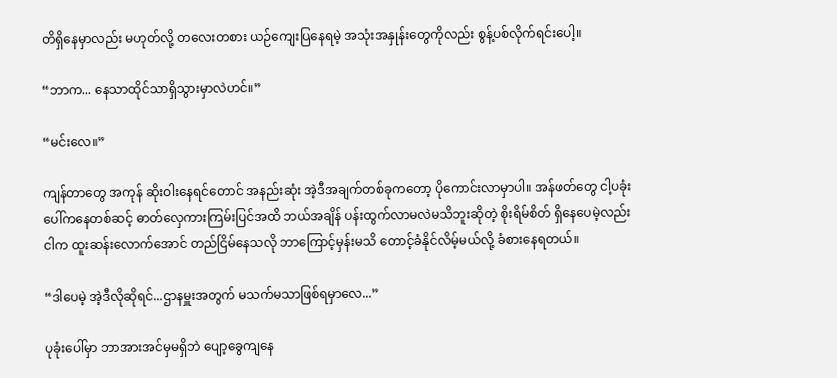တိရှိနေမှာလည်း မဟုတ်လို့ တလေးတစား ယဉ်ကျေးပြနေရမဲ့ အသုံးအနှုန်းတွေကိုလည်း စွန့်ပစ်လိုက်ရင်းပေါ့။

“ဘာက... နေသာထိုင်သာရှိသွားမှာလဲဟင်။”

“မင်းလေ။”

ကျန်တာတွေ အကုန် ဆိုးဝါးနေရင်တောင် အနည်းဆုံး အဲ့ဒီအချက်တစ်ခုကတော့ ပိုကောင်းလာမှာပါ။ အန်ဖတ်တွေ ငါ့ပခုံးပေါ်ကနေတစ်ဆင့် ဓာတ်လှေကားကြမ်းပြင်အထိ ဘယ်အချိန် ပန်းထွက်လာမလဲမသိဘူးဆိုတဲ့ စိုးရိမ်စိတ် ရှိနေပေမဲ့လည်း ငါက ထူးဆန်းလောက်အောင် တည်ငြိမ်နေသလို ဘာကြောင့်မှန်းမသိ တောင့်ခံနိုင်လိမ့်မယ်လို့ ခံစားနေရတယ်။

“ဒါပေမဲ့ အဲ့ဒီလိုဆိုရင်...ဌာနမှူးအတွက် မသက်မသာဖြစ်ရမှာလေ...”

ပုခုံးပေါ်မှာ ဘာအားအင်မှမရှိဘဲ ပျော့ခွေကျနေ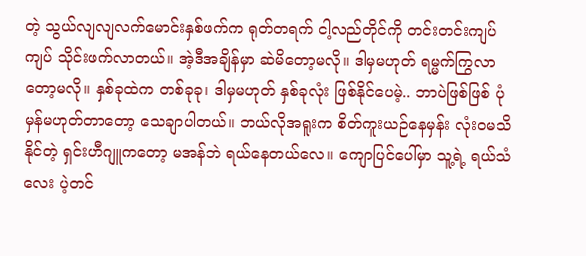တဲ့ သွယ်လျလျလက်မောင်းနှစ်ဖက်က ရုတ်တရက် ငါ့လည်တိုင်ကို တင်းတင်းကျပ်ကျပ် သိုင်းဖက်လာတယ်။ အဲ့ဒီအချိန်မှာ ဆဲမိတော့မလို။ ဒါမှမဟုတ် ရမ္မက်ကြွလာတော့မလို။ နှစ်ခုထဲက တစ်ခုခု၊ ဒါမှမဟုတ် နှစ်ခုလုံး ဖြစ်နိုင်ပေမဲ့.. ဘာပဲဖြစ်ဖြစ် ပုံမှန်မဟုတ်တာတော့ သေချာပါတယ်။ ဘယ်လိုအရူးက စိတ်ကူးယဉ်နေမှန်း လုံးဝမသိနိုင်တဲ့ ရှင်းဟီဂျူကတော့ မအန်ဘဲ ရယ်နေတယ်လေ။ ကျောပြင်ပေါ်မှာ သူ့ရဲ့ ရယ်သံလေး ပဲ့တင်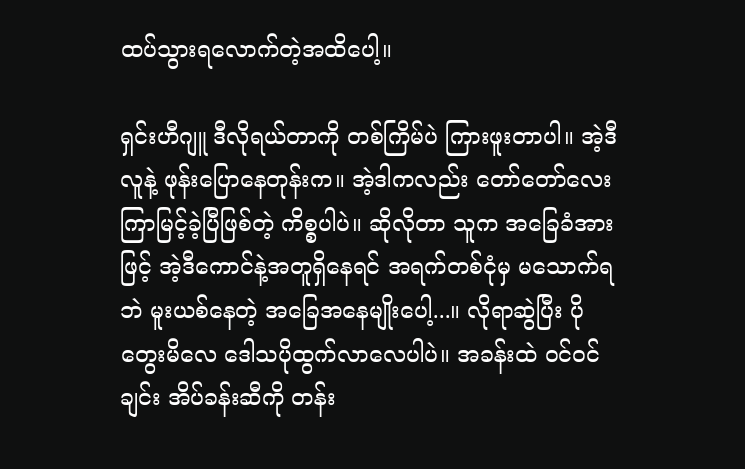ထပ်သွားရလောက်တဲ့အထိပေါ့။

ရှင်းဟီဂျူ ဒီလိုရယ်တာကို တစ်ကြိမ်ပဲ ကြားဖူးတာပါ။ အဲ့ဒီလူနဲ့ ဖုန်းပြောနေတုန်းက။ အဲ့ဒါကလည်း တော်တော်လေး ကြာမြင့်ခဲ့ပြီဖြစ်တဲ့ ကိစ္စပါပဲ။ ဆိုလိုတာ သူက အခြေခံအားဖြင့် အဲ့ဒီကောင်နဲ့အတူရှိနေရင် အရက်တစ်ငုံမှ မသောက်ရဘဲ မူးယစ်နေတဲ့ အခြေအနေမျိုးပေါ့...။ လိုရာဆွဲပြီး ပိုတွေးမိလေ ဒေါသပိုထွက်လာလေပါပဲ။ အခန်းထဲ ဝင်ဝင်ချင်း အိပ်ခန်းဆီကို တန်း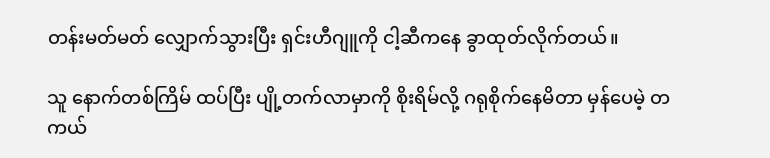တန်းမတ်မတ် လျှောက်သွားပြီး ရှင်းဟီဂျူကို ငါ့ဆီကနေ ခွာထုတ်လိုက်တယ်။

သူ နောက်တစ်ကြိမ် ထပ်ပြီး ပျို့တက်လာမှာကို စိုးရိမ်လို့ ဂရုစိုက်နေမိတာ မှန်ပေမဲ့ တကယ်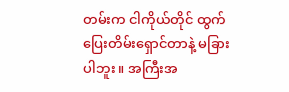တမ်းက ငါကိုယ်တိုင် ထွက်ပြေးတိမ်းရှောင်တာနဲ့ မခြားပါဘူး။ အကြီးအ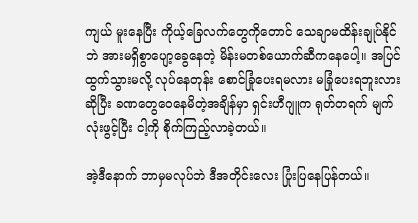ကျယ် မူးနေပြီး ကိုယ့်ခြေလက်တွေကိုတောင် သေချာမထိန်းချုပ်နိုင်ဘဲ အားမရှိစွာပျော့ခွေနေတဲ့ မိန်းမတစ်ယောက်ဆီကနေပေါ့။ အပြင်ထွက်သွားမလို့ လုပ်နေတုန်း စောင်ခြုံပေးရမလား မခြုံပေးရဘူးလားဆိုပြီး ခဏတွေဝေနေမိတဲ့အချိန်မှာ ရှင်းဟီဂျူက ရုတ်တရက် မျက်လုံးဖွင့်ပြီး ငါ့ကို စိုက်ကြည့်လာခဲ့တယ်။

အဲ့ဒီနောက် ဘာမှမလုပ်ဘဲ ဒီအတိုင်းလေး ပြုံးပြနေပြန်တယ်။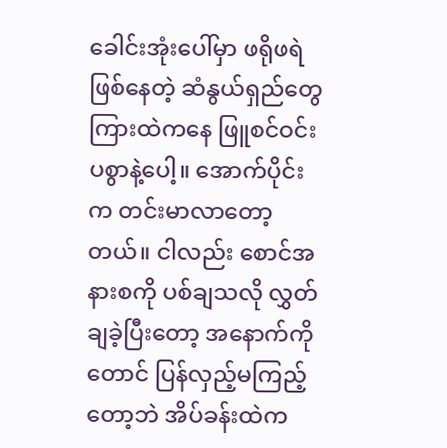ခေါင်းအုံးပေါ်မှာ ဖရိုဖရဲ ဖြစ်နေတဲ့ ဆံနွယ်ရှည်တွေကြားထဲကနေ ဖြူစင်ဝင်းပစွာနဲ့ပေါ့။ အောက်ပိုင်းက တင်းမာလာတော့တယ်။ ငါလည်း စောင်အနားစကို ပစ်ချသလို လွှတ်ချခဲ့ပြီးတော့ အနောက်ကိုတောင် ပြန်လှည့်မကြည့်တော့ဘဲ အိပ်ခန်းထဲက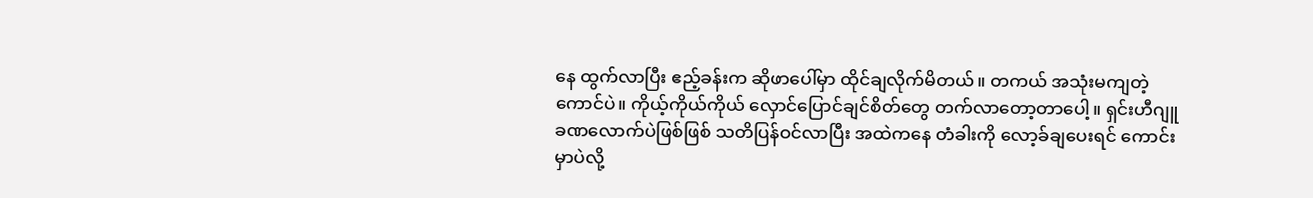နေ ထွက်လာပြီး ဧည့်ခန်းက ဆိုဖာပေါ်မှာ ထိုင်ချလိုက်မိတယ်။ တကယ် အသုံးမကျတဲ့ကောင်ပဲ။ ကိုယ့်ကိုယ်ကိုယ် လှောင်ပြောင်ချင်စိတ်တွေ တက်လာတော့တာပေါ့။ ရှင်းဟီဂျူ ခဏလောက်ပဲဖြစ်ဖြစ် သတိပြန်ဝင်လာပြီး အထဲကနေ တံခါးကို လော့ခ်ချပေးရင် ကောင်းမှာပဲလို့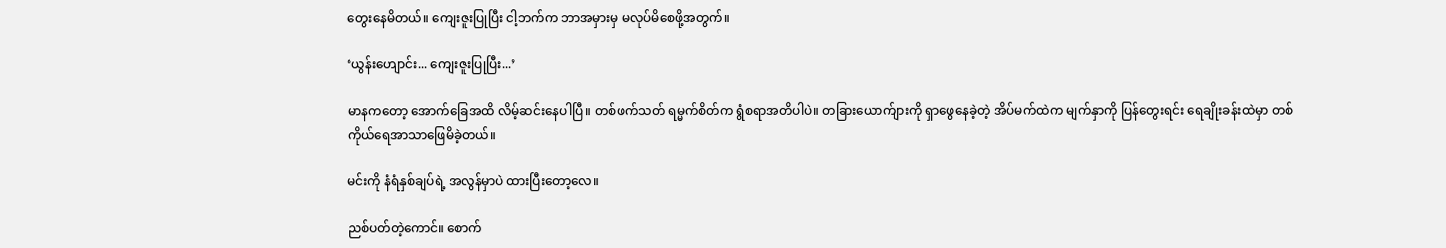တွေးနေမိတယ်။ ကျေးဇူးပြုပြီး ငါ့ဘက်က ဘာအမှားမှ မလုပ်မိစေဖို့အတွက်။

‘ယွန်းဟျောင်း... ကျေးဇူးပြုပြီး...’

မာနကတော့ အောက်ခြေအထိ လိမ့်ဆင်းနေပါပြီ။ တစ်ဖက်သတ် ရမ္မက်စိတ်က ရွံစရာအတိပါပဲ။ တခြားယောက်ျားကို ရှာဖွေနေခဲ့တဲ့ အိပ်မက်ထဲက မျက်နှာကို ပြန်တွေးရင်း ရေချိုးခန်းထဲမှာ တစ်ကိုယ်ရေအာသာဖြေမိခဲ့တယ်။

မင်းကို နံရံနှစ်ချပ်ရဲ့ အလွန်မှာပဲ ထားပြီးတော့လေ။

ညစ်ပတ်တဲ့ကောင်။ စောက်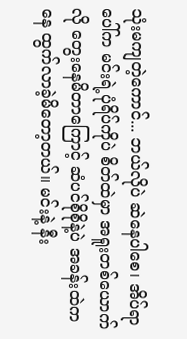သုံးမကျတဲ့ကောင်... ဘယ်လိုပဲ ဆဲနေပါစေ၊ အိပ်ရာပေါ်က မင်းရဲ့ပုံရိပ်ကိုပဲ စိတ်ထဲမှာ အရူးတစ်ယောက်လို တွေးနေမိတာကြောင့် ဆံပင်စိုစိုနဲ့ပဲ အခန်းထဲကနေ ထွက်လာခဲ့မိတော့တယ်။ မင်းနဲ့ နီး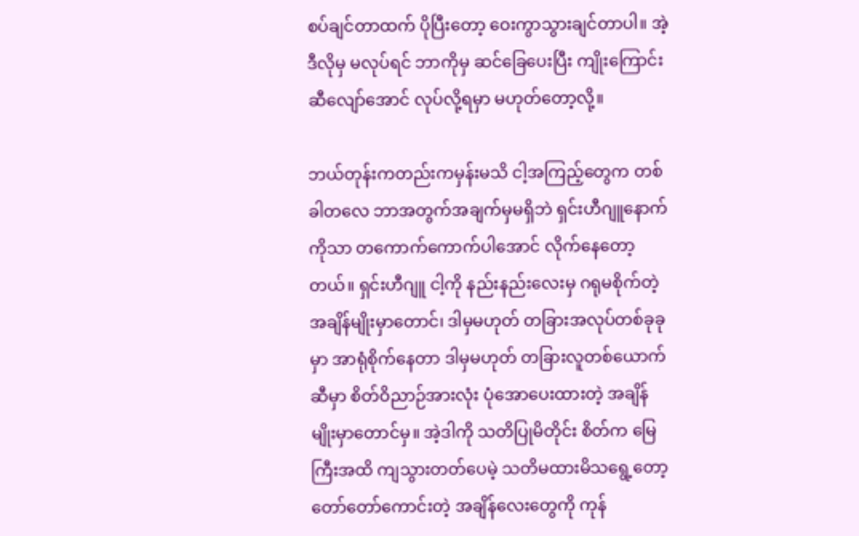စပ်ချင်တာထက် ပိုပြီးတော့ ဝေးကွာသွားချင်တာပါ။ အဲ့ဒီလိုမှ မလုပ်ရင် ဘာကိုမှ ဆင်ခြေပေးပြီး ကျိုးကြောင်းဆီလျော်အောင် လုပ်လို့ရမှာ မဟုတ်တော့လို့။

ဘယ်တုန်းကတည်းကမှန်းမသိ ငါ့အကြည့်တွေက တစ်ခါတလေ ဘာအတွက်အချက်မှမရှိဘဲ ရှင်းဟီဂျူနောက်ကိုသာ တကောက်ကောက်ပါအောင် လိုက်နေတော့တယ်။ ရှင်းဟီဂျူ ငါ့ကို နည်းနည်းလေးမှ ဂရုမစိုက်တဲ့ အချိန်မျိုးမှာတောင်၊ ဒါမှမဟုတ် တခြားအလုပ်တစ်ခုခုမှာ အာရုံစိုက်နေတာ ဒါမှမဟုတ် တခြားလူတစ်ယောက်ဆီမှာ စိတ်ဝိညာဉ်အားလုံး ပုံအောပေးထားတဲ့ အချိန်မျိုးမှာတောင်မှ။ အဲ့ဒါကို သတိပြုမိတိုင်း စိတ်က မြေကြီးအထိ ကျသွားတတ်ပေမဲ့ သတိမထားမိသရွေ့တော့ တော်တော်ကောင်းတဲ့ အချိန်လေးတွေကို ကုန်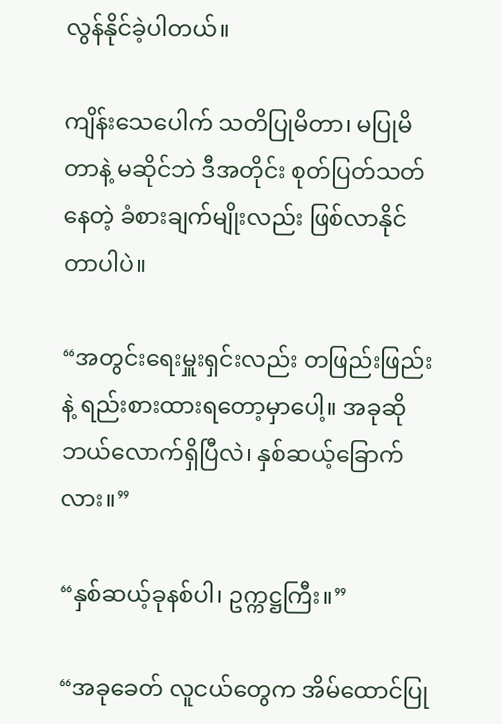လွန်နိုင်ခဲ့ပါတယ်။

ကျိန်းသေပေါက် သတိပြုမိတာ၊ မပြုမိတာနဲ့ မဆိုင်ဘဲ ဒီအတိုင်း စုတ်ပြတ်သတ်နေတဲ့ ခံစားချက်မျိုးလည်း ဖြစ်လာနိုင်တာပါပဲ။

“အတွင်းရေးမှူးရှင်းလည်း တဖြည်းဖြည်းနဲ့ ရည်းစားထားရတော့မှာပေါ့။ အခုဆို ဘယ်လောက်ရှိပြီလဲ၊ နှစ်ဆယ့်ခြောက်လား။”

“နှစ်ဆယ့်ခုနစ်ပါ၊ ဥက္ကဋ္ဌကြီး။”

“အခုခေတ် လူငယ်တွေက အိမ်ထောင်ပြု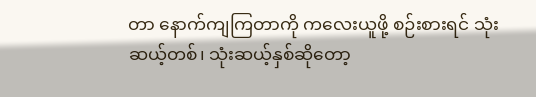တာ နောက်ကျကြတာကို ကလေးယူဖို့ စဉ်းစားရင် သုံးဆယ့်တစ်၊ သုံးဆယ့်နှစ်ဆိုတော့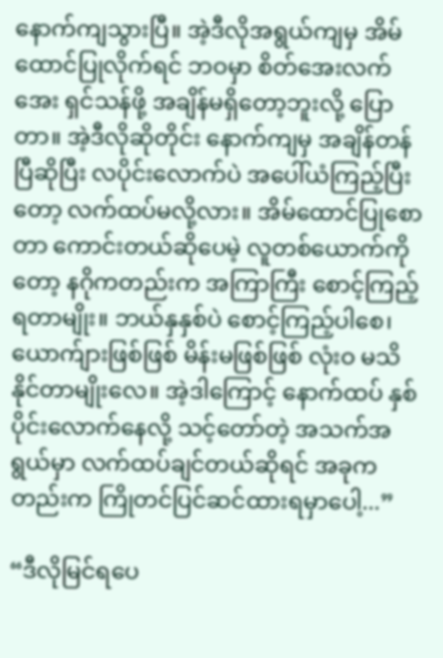နောက်ကျသွားပြီ။ အဲ့ဒီလိုအရွယ်ကျမှ အိမ်ထောင်ပြုလိုက်ရင် ဘဝမှာ စိတ်အေးလက်အေး ရှင်သန်ဖို့ အချိန်မရှိတော့ဘူးလို့ ပြောတာ။ အဲ့ဒီလိုဆိုတိုင်း နောက်ကျမှ အချိန်တန်ပြီဆိုပြီး လပိုင်းလောက်ပဲ အပေါ်ယံကြည့်ပြီးတော့ လက်ထပ်မလို့လား။ အိမ်ထောင်ပြုစောတာ ကောင်းတယ်ဆိုပေမဲ့ လူတစ်ယောက်ကိုတော့ နဂိုကတည်းက အကြာကြီး စောင့်ကြည့်ရတာမျိုး။ ဘယ်နှနှစ်ပဲ စောင့်ကြည့်ပါစေ၊ ယောက်ျားဖြစ်ဖြစ် မိန်းမဖြစ်ဖြစ် လုံးဝ မသိနိုင်တာမျိုးလေ။ အဲ့ဒါကြောင့် နောက်ထပ် နှစ်ပိုင်းလောက်နေလို့ သင့်တော်တဲ့ အသက်အရွယ်မှာ လက်ထပ်ချင်တယ်ဆိုရင် အခုကတည်းက ကြိုတင်ပြင်ဆင်ထားရမှာပေါ့...”

“ဒီလိုမြင်ရပေ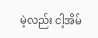မဲ့လည်း ငါ့အိမ်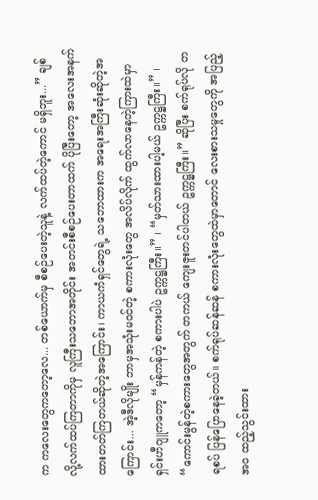က ကလေးတွေကတော့လေ... တစ်ယောက်မှ စီစဉ်ပေးတဲ့သူနဲ့ လက်ထပ်တဲ့ကောင် မရှိဘူး...” ချစ်လို့လက်ထပ်ကြတာကိုမှ လူကြီးသဘောအတိုင်း အတင်းစီစဉ်ပေးတာထက် ပိုပြီးတော့ အလေးအနက်ထားတတ်ကြတယ်ဆိုတဲ့အကြောင်း၊ ကာယကံရှင်တွေရဲ့ သဘောထားက အရေးအကြီးဆုံးဆိုတဲ့အကြောင်း... အဲ့ဒီလိုမျိုး ဘာမှအသုံးမဝင်တဲ့ စကားလုံးတွေ အလိပ်လိုက် ထွက်လာနေတဲ့ကြားထဲမှာ ရှင်းဟီဂျူကတော့ “မှန်ကန်တဲ့ စကားပါပဲ ဥက္ကဋ္ဌကြီး။” ၊ “မှတ်သားထားပါ့မယ် ဥက္ကဋ္ဌကြီး။” ၊ “ကောင်းမွန်တဲ့စကားတွေအတွက် တကယ် ကျေးဇူးတင်ပါတယ် ဥက္ကဋ္ဌကြီး။” ဆိုပြီး စက်ရုပ်လို တရစပ် ပြန်ပြောနေခဲ့တယ်။ စက်ရုပ်ဆန်ဆန် စကားလုံးတွေထဲမှာတောင် လေးစားသမှုတွေကို အပြည့်အဝ ထည့်သွင်းထား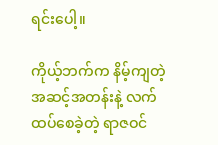ရင်းပေါ့။

ကိုယ့်ဘက်က နိမ့်ကျတဲ့ အဆင့်အတန်းနဲ့ လက်ထပ်စေခဲ့တဲ့ ရာဇဝင်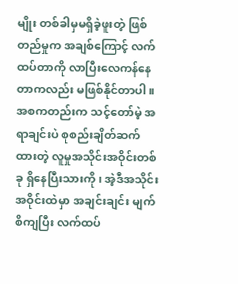မျိုး တစ်ခါမှမရှိခဲ့ဖူးတဲ့ ဖြစ်တည်မှုက အချစ်ကြောင့် လက်ထပ်တာကို လာပြီးလေကန်နေတာကလည်း မဖြစ်နိုင်တာပါ။ အစကတည်းက သင့်တော်မဲ့ အရာချင်းပဲ စုစည်းချိတ်ဆက်ထားတဲ့ လူမှုအသိုင်းအဝိုင်းတစ်ခု ရှိနေပြီးသားကို၊ အဲ့ဒီအသိုင်းအဝိုင်းထဲမှာ အချင်းချင်း မျက်စိကျပြီး လက်ထပ်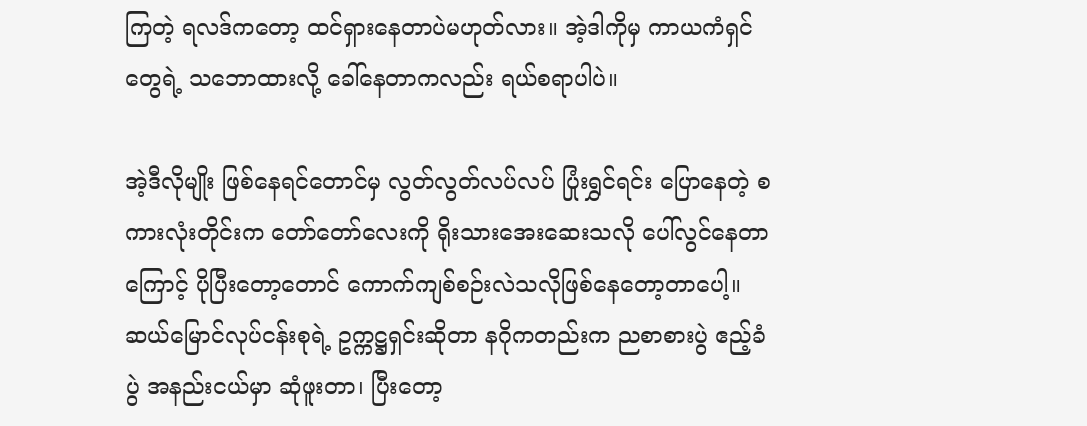ကြတဲ့ ရလဒ်ကတော့ ထင်ရှားနေတာပဲမဟုတ်လား။ အဲ့ဒါကိုမှ ကာယကံရှင်တွေရဲ့ သဘောထားလို့ ခေါ်နေတာကလည်း ရယ်စရာပါပဲ။

အဲ့ဒီလိုမျိုး ဖြစ်နေရင်တောင်မှ လွတ်လွတ်လပ်လပ် ပြုံးရွှင်ရင်း ပြောနေတဲ့ စကားလုံးတိုင်းက တော်တော်လေးကို ရိုးသားအေးဆေးသလို ပေါ်လွင်နေတာကြောင့် ပိုပြီးတော့တောင် ကောက်ကျစ်စဉ်းလဲသလိုဖြစ်နေတော့တာပေါ့။ ဆယ်မြောင်လုပ်ငန်းစုရဲ့ ဥက္ကဋ္ဌရှင်းဆိုတာ နဂိုကတည်းက ညစာစားပွဲ ဧည့်ခံပွဲ အနည်းငယ်မှာ ဆုံဖူးတာ၊ ပြီးတော့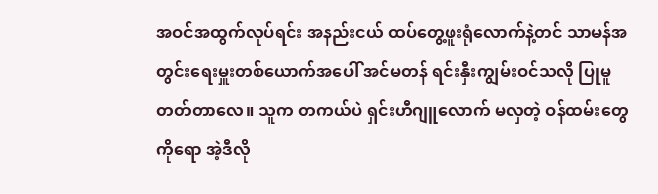အဝင်အထွက်လုပ်ရင်း အနည်းငယ် ထပ်တွေ့ဖူးရုံလောက်နဲ့တင် သာမန်အတွင်းရေးမှူးတစ်ယောက်အပေါ် အင်မတန် ရင်းနှီးကျွမ်းဝင်သလို ပြုမူတတ်တာလေ။ သူက တကယ်ပဲ ရှင်းဟီဂျူလောက် မလှတဲ့ ဝန်ထမ်းတွေကိုရော အဲ့ဒီလို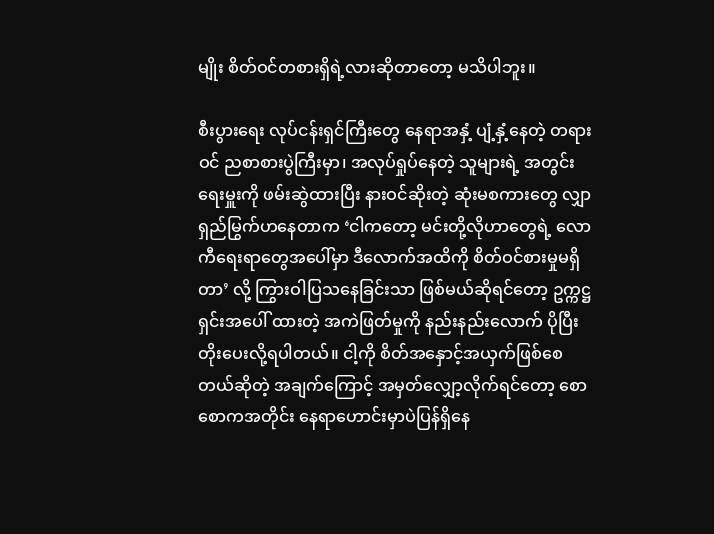မျိုး စိတ်ဝင်တစားရှိရဲ့လားဆိုတာတော့ မသိပါဘူး။

စီးပွားရေး လုပ်ငန်းရှင်ကြီးတွေ နေရာအနှံ့ ပျံ့နှံ့နေတဲ့ တရားဝင် ညစာစားပွဲကြီးမှာ၊ အလုပ်ရှုပ်နေတဲ့ သူများရဲ့ အတွင်းရေးမှူးကို ဖမ်းဆွဲထားပြီး နားဝင်ဆိုးတဲ့ ဆုံးမစကားတွေ လျှာရှည်မြွက်ဟနေတာက ‘ငါကတော့ မင်းတို့လိုဟာတွေရဲ့ လောကီရေးရာတွေအပေါ်မှာ ဒီလောက်အထိကို စိတ်ဝင်စားမှုမရှိတာ’ လို့ ကြွားဝါပြသနေခြင်းသာ ဖြစ်မယ်ဆိုရင်တော့ ဥက္ကဋ္ဌ ရှင်းအပေါ် ထားတဲ့ အကဲဖြတ်မှုကို နည်းနည်းလောက် ပိုပြီး တိုးပေးလို့ရပါတယ်။ ငါ့ကို စိတ်အနှောင့်အယှက်ဖြစ်စေတယ်ဆိုတဲ့ အချက်ကြောင့် အမှတ်လျှော့လိုက်ရင်တော့ စောစောကအတိုင်း နေရာဟောင်းမှာပဲပြန်ရှိနေ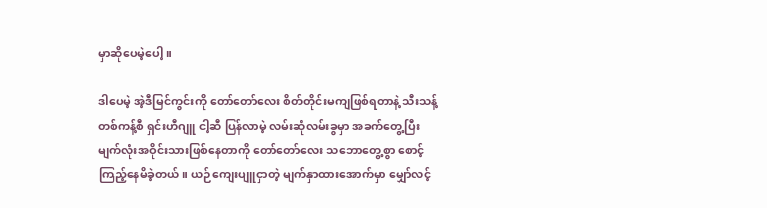မှာဆိုပေမဲ့ပေါ့။

ဒါပေမဲ့ အဲ့ဒီမြင်ကွင်းကို တော်တော်လေး စိတ်တိုင်းမကျဖြစ်ရတာနဲ့ သီးသန့်တစ်ကန့်စီ ရှင်းဟီဂျူ ငါ့ဆီ ပြန်လာမဲ့ လမ်းဆုံလမ်းခွမှာ အခက်တွေ့ပြီး မျက်လုံးအဝိုင်းသားဖြစ်နေတာကို တော်တော်လေး သဘောတွေ့စွာ စောင့်ကြည့်နေမိခဲ့တယ်။ ယဉ်ကျေးပျူငှာတဲ့ မျက်နှာထားအောက်မှာ မျှော်လင့်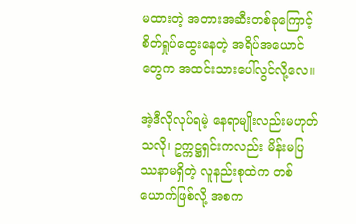မထားတဲ့ အတားအဆီးတစ်ခုကြောင့် စိတ်ရှုပ်ထွေးနေတဲ့ အရိပ်အယောင်တွေက အထင်းသားပေါ်လွင်လို့လေ။

အဲ့ဒီလိုလုပ်ရမဲ့ နေရာမျိုးလည်းမဟုတ်သလို၊ ဥက္ကဋ္ဌရှင်းကလည်း မိန်းမပြဿနာမရှိတဲ့ လူနည်းစုထဲက တစ်ယောက်ဖြစ်လို့ အစက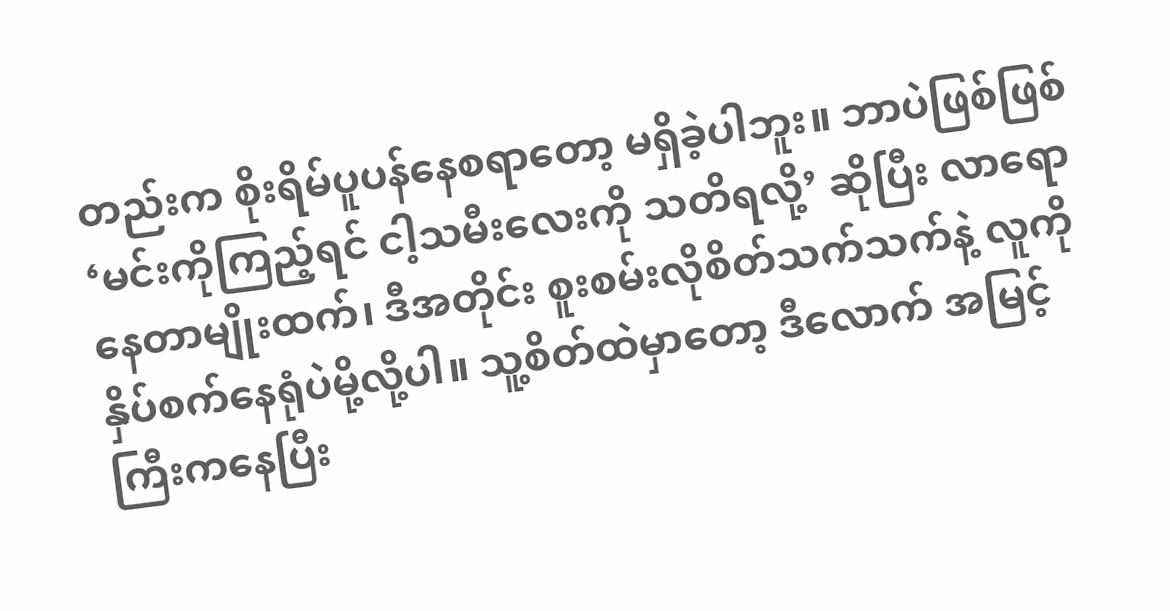တည်းက စိုးရိမ်ပူပန်နေစရာတော့ မရှိခဲ့ပါဘူး။ ဘာပဲဖြစ်ဖြစ် ‘မင်းကိုကြည့်ရင် ငါ့သမီးလေးကို သတိရလို့’ ဆိုပြီး လာရောနေတာမျိုးထက်၊ ဒီအတိုင်း စူးစမ်းလိုစိတ်သက်သက်နဲ့ လူကို နှိပ်စက်နေရုံပဲမို့လို့ပါ။ သူ့စိတ်ထဲမှာတော့ ဒီလောက် အမြင့်ကြီးကနေပြီး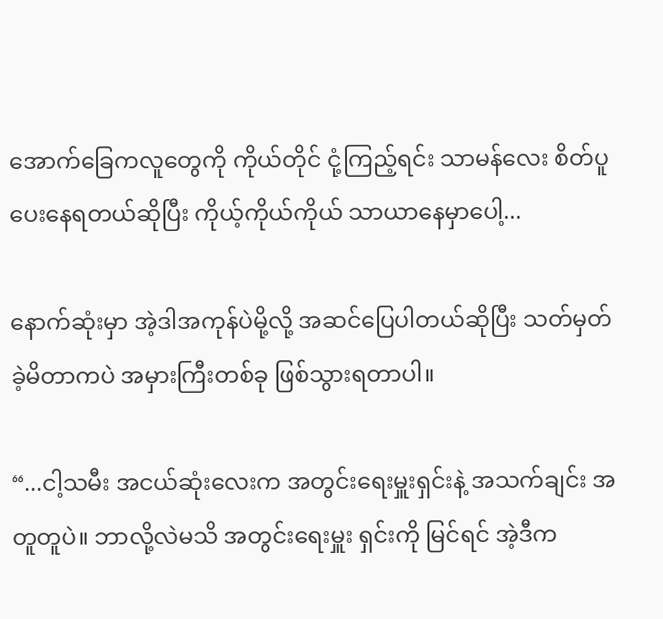အောက်ခြေကလူတွေကို ကိုယ်တိုင် ငုံ့ကြည့်ရင်း သာမန်လေး စိတ်ပူပေးနေရတယ်ဆိုပြီး ကိုယ့်ကိုယ်ကိုယ် သာယာနေမှာပေါ့...

နောက်ဆုံးမှာ အဲ့ဒါအကုန်ပဲမို့လို့ အဆင်ပြေပါတယ်ဆိုပြီး သတ်မှတ်ခဲ့မိတာကပဲ အမှားကြီးတစ်ခု ဖြစ်သွားရတာပါ။

“...ငါ့သမီး အငယ်ဆုံးလေးက အတွင်းရေးမှူးရှင်းနဲ့ အသက်ချင်း အတူတူပဲ။ ဘာလို့လဲမသိ အတွင်းရေးမှူး ရှင်းကို မြင်ရင် အဲ့ဒီက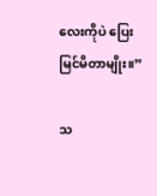လေးကိုပဲ ပြေးမြင်မိတာမျိုး။”

သ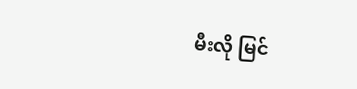မီးလို မြင်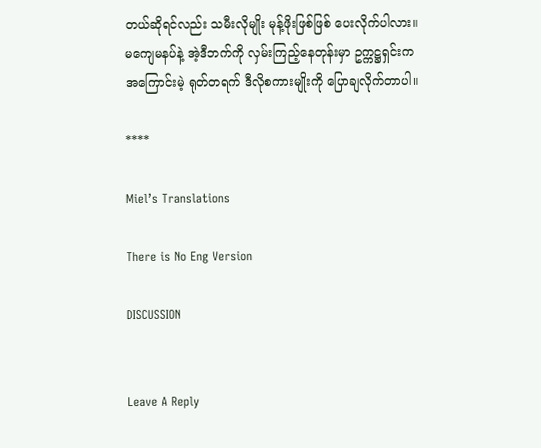တယ်ဆိုရင်လည်း သမီးလိုမျိုး မုန့်ဖိုးဖြစ်ဖြစ် ပေးလိုက်ပါလား။ မကျေမနပ်နဲ့ အဲ့ဒီဘက်ကို လှမ်းကြည့်နေတုန်းမှာ ဥက္ကဋ္ဌရှင်းက အကြောင်းမဲ့ ရုတ်တရက် ဒီလိုစကားမျိုးကို ပြောချလိုက်တာပါ။

****

Miel’s Translations

There is No Eng Version

DISCUSSION


Leave A Reply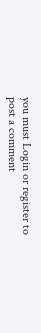you must Login or register to post a comment